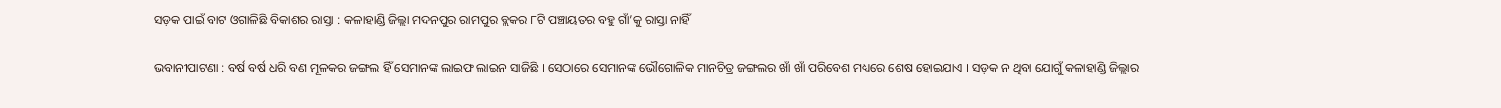ସଡ଼କ ପାଇଁ ବାଟ ଓଗାଳିଛି ବିକାଶର ରାସ୍ତା : କଳାହାଣ୍ଡି ଜିଲ୍ଲା ମଦନପୁର ରାମପୁର ବ୍ଲକର ୮ଟି ପଞ୍ଚାୟତର ବହୁ ଗାଁ’କୁ ରାସ୍ତା ନାହିଁ

ଭବାନୀପାଟଣା : ବର୍ଷ ବର୍ଷ ଧରି ବଣ ମୂଳକର ଜଙ୍ଗଲ ହିଁ ସେମାନଙ୍କ ଲାଇଫ ଲାଇନ ସାଜିଛି । ସେଠାରେ ସେମାନଙ୍କ ଭୌଗୋଳିକ ମାନଚିତ୍ର ଜଙ୍ଗଲର ଖାଁ ଖାଁ ପରିବେଶ ମଧ୍ୟରେ ଶେଷ ହୋଇଯାଏ । ସଡ଼କ ନ ଥିବା ଯୋଗୁଁ କଳାହାଣ୍ଡି ଜିଲ୍ଲାର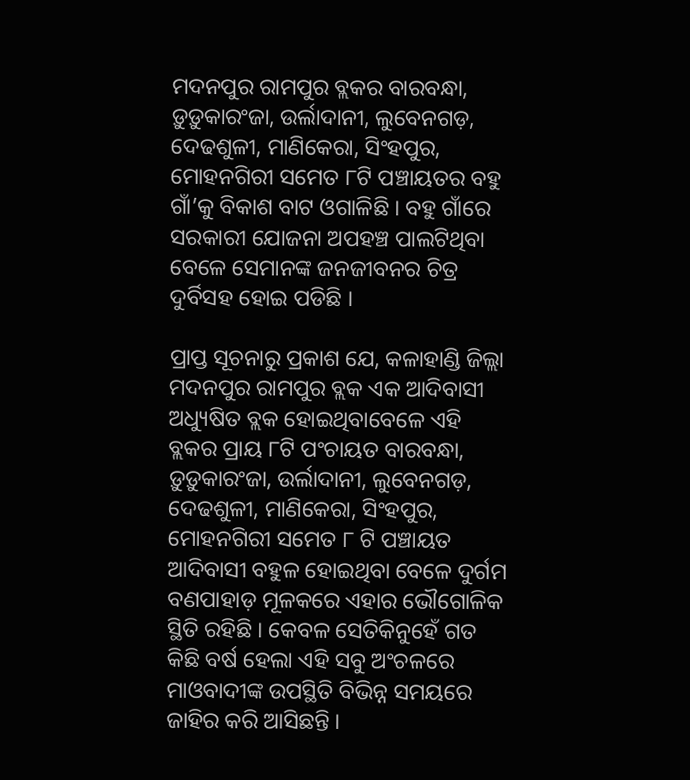ମଦନପୁର ରାମପୁର ବ୍ଲକର ବାରବନ୍ଧା, ଡ଼ୁଡ଼ୁକାରଂଜା, ଉର୍ଲାଦାନୀ, ଲୁବେନଗଡ଼, ଦେଢଶୁଳୀ, ମାଣିକେରା, ସିଂହପୁର, ମୋହନଗିରୀ ସମେତ ୮ଟି ପଞ୍ଚାୟତର ବହୁ ଗାଁ’କୁ ବିକାଶ ବାଟ ଓଗାଳିଛି । ବହୁ ଗାଁରେ ସରକାରୀ ଯୋଜନା ଅପହଞ୍ଚ ପାଲଟିଥିବା ବେଳେ ସେମାନଙ୍କ ଜନଜୀବନର ଚିତ୍ର ଦୁର୍ବିସହ ହୋଇ ପଡିଛି ।

ପ୍ରାପ୍ତ ସୂଚନାରୁ ପ୍ରକାଶ ଯେ, କଳାହାଣ୍ଡି ଜିଲ୍ଲା ମଦନପୁର ରାମପୁର ବ୍ଲକ ଏକ ଆଦିବାସୀ ଅଧ୍ୟୁଷିତ ବ୍ଲକ ହୋଇଥିବାବେଳେ ଏହି ବ୍ଲକର ପ୍ରାୟ ୮ଟି ପଂଚାୟତ ବାରବନ୍ଧା, ଡ଼ୁଡ଼ୁକାରଂଜା, ଉର୍ଲାଦାନୀ, ଲୁବେନଗଡ଼, ଦେଢଶୁଳୀ, ମାଣିକେରା, ସିଂହପୁର, ମୋହନଗିରୀ ସମେତ ୮ ଟି ପଞ୍ଚାୟତ ଆଦିବାସୀ ବହୁଳ ହୋଇଥିବା ବେଳେ ଦୁର୍ଗମ ବଣପାହାଡ଼ ମୂଳକରେ ଏହାର ଭୌଗୋଳିକ ସ୍ଥିତି ରହିଛି । କେବଳ ସେତିକିନୁହେଁ ଗତ କିଛି ବର୍ଷ ହେଲା ଏହି ସବୁ ଅଂଚଳରେ ମାଓବାଦୀଙ୍କ ଉପସ୍ଥିତି ବିଭିନ୍ନ ସମୟରେ ଜାହିର କରି ଆସିଛନ୍ତି ।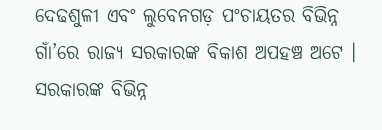ଦେଢଶୁଳୀ ଏବଂ ଲୁବେନଗଡ଼ ପଂଚାୟତର ବିଭିନ୍ନ ଗାଁ’ରେ ରାଜ୍ୟ ସରକାରଙ୍କ ବିକାଶ ଅପହଞ୍ଚ ଅଟେ । ସରକାରଙ୍କ ବିଭିନ୍ନ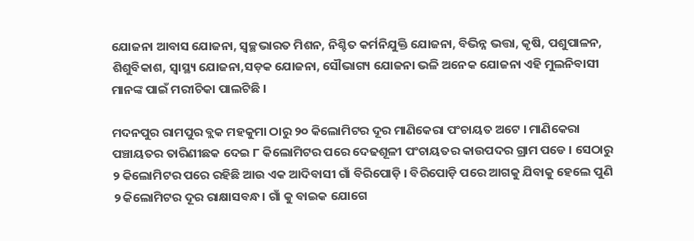ଯୋଜନା ଆବାସ ଯୋଜନା, ସ୍ୱଚ୍ଛଭାରତ ମିଶନ, ନିଶ୍ଚିତ କର୍ମନିଯୁକ୍ତି ଯୋଜନା, ବିଭିନ୍ନ ଭତ୍ତା, କୃଷି, ପଶୁପାଳନ, ଶିଶୁବିକାଶ, ସ୍ୱାସ୍ଥ୍ୟ ଯୋଜନା,ସଡ଼କ ଯୋଜନା, ସୌଭାଗ୍ୟ ଯୋଜନା ଭଳି ଅନେକ ଯୋଜନା ଏହି ମୁଲନିବାସୀ ମାନଙ୍କ ପାଇଁ ମରୀଚିକା ପାଲଟିଛି ।

ମଦନପୁର ରାମପୁର ବ୍ଲକ ମହକୁମା ଠାରୁ ୨୦ କିଲୋମିଟର ଦୂର ମାଣିକେରା ପଂଚାୟତ ଅଟେ । ମାଣିକେରା ପଞ୍ଚାୟତର ତାରିଣୀଛକ ଦେଇ ୮ କିଲୋମିଟର ପରେ ଦେଢଶୂଳୀ ପଂଚାୟତର କାଉପଦର ଗ୍ରାମ ପଡେ । ସେଠାରୁ ୨ କିଲୋମିଟର ପରେ ରହିଛି ଆଉ ଏକ ଆଦିବାସୀ ଗାଁ ବିରିପୋଡ଼ି । ବିରିପୋଡ଼ି ପରେ ଆଗକୁ ଯିବାକୁ ହେଲେ ପୁଣି ୨ କିଲୋମିଟର ଦୂର ରାକ୍ଷାସବନ୍ଧ। ଗାଁ କୁ ବାଇକ ଯୋଗେ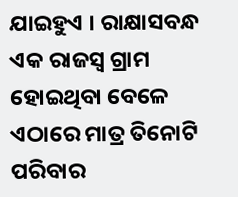ଯାଇହୁଏ । ରାକ୍ଷାସବନ୍ଧ ଏକ ରାଜସ୍ୱ ଗ୍ରାମ ହୋଇଥିବା ବେଳେ ଏଠାରେ ମାତ୍ର ତିନୋଟି ପରିବାର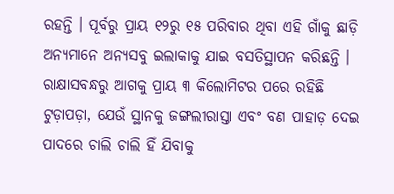ରହନ୍ତି । ପୂର୍ବରୁ ପ୍ରାୟ ୧୨ରୁ ୧୫ ପରିବାର ଥିବା ଏହି ଗାଁକୁ ଛାଡ଼ି ଅନ୍ୟମାନେ ଅନ୍ୟସବୁ ଇଲାକାକୁ ଯାଇ ବସତିସ୍ଥାପନ କରିଛନ୍ତି । ରାକ୍ଷାସବନ୍ଧରୁ ଆଗକୁ ପ୍ରାୟ ୩ କିଲୋମିଟର ପରେ ରହିଛି ଟୁଡ଼ାପଡ଼ା, ଯେଉଁ ସ୍ଥାନକୁ ଜଙ୍ଗଲୀରାସ୍ତା ଏବଂ ବଣ ପାହାଡ଼ ଦେଇ ପାଦରେ ଚାଲି ଚାଲି ହିଁ ଯିବାକୁ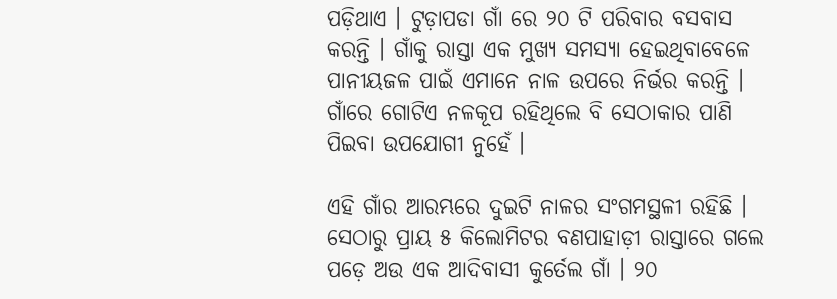ପଡ଼ିଥାଏ । ଟୁଡ଼ାପଡା ଗାଁ ରେ ୨୦ ଟି ପରିବାର ବସବାସ କରନ୍ତି । ଗାଁକୁ ରାସ୍ତା ଏକ ମୁଖ୍ୟ ସମସ୍ୟା ହେଇଥିବାବେଳେ ପାନୀୟଜଳ ପାଇଁ ଏମାନେ ନାଳ ଉପରେ ନିର୍ଭର କରନ୍ତି । ଗାଁରେ ଗୋଟିଏ ନଳକୂପ ରହିଥିଲେ ବି ସେଠାକାର ପାଣି ପିଇବା ଉପଯୋଗୀ ନୁହେଁ ।

ଏହି ଗାଁର ଆରମ୍ଭରେ ଦୁଇଟି ନାଳର ସଂଗମସ୍ଥଳୀ ରହିଛି । ସେଠାରୁ ପ୍ରାୟ ୫ କିଲୋମିଟର ବଣପାହାଡ଼ୀ ରାସ୍ତାରେ ଗଲେ ପଡ଼େ ଅଉ ଏକ ଆଦିବାସୀ କୁର୍ତେଲ ଗାଁ । ୨୦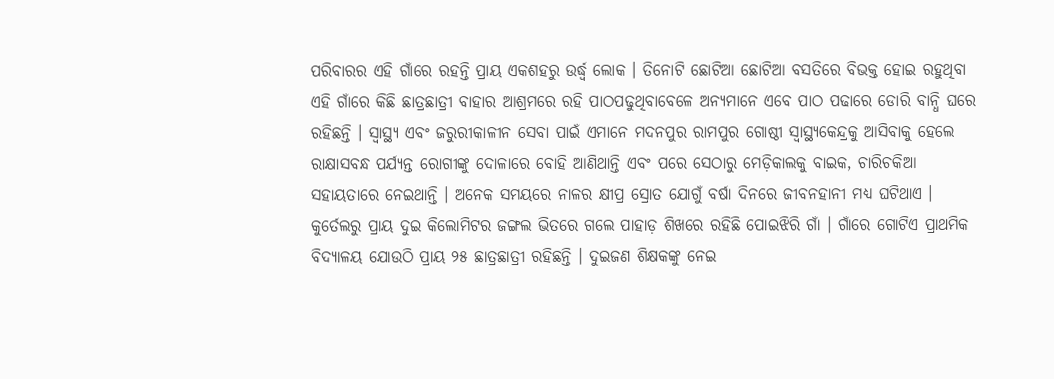ପରିବାରର ଏହି ଗାଁରେ ରହନ୍ତି ପ୍ରାୟ ଏକଶହରୁ ଉର୍ଦ୍ଧ୍ୱ ଲୋକ । ତିନୋଟି ଛୋଟିଆ ଛୋଟିଆ ବସତିରେ ବିଭକ୍ତ ହୋଇ ରହୁଥିବା ଏହି ଗାଁରେ କିଛି ଛାତ୍ରଛାତ୍ରୀ ବାହାର ଆଶ୍ରମରେ ରହି ପାଠପଢୁଥିବାବେଳେ ଅନ୍ୟମାନେ ଏବେ ପାଠ ପଢାରେ ଡୋରି ବାନ୍ଧି ଘରେ ରହିଛନ୍ତି । ସ୍ୱାସ୍ଥ୍ୟ ଏବଂ ଜରୁରୀକାଳୀନ ସେବା ପାଇଁ ଏମାନେ ମଦନପୁର ରାମପୁର ଗୋଷ୍ଠୀ ସ୍ୱାସ୍ଥ୍ୟକେନ୍ଦ୍ରକୁ ଆସିବାକୁ ହେଲେ ରାକ୍ଷାସବନ୍ଧ ପର୍ଯ୍ୟନ୍ତ ରୋଗୀଙ୍କୁ ଦୋଳାରେ ବୋହି ଆଣିଥାନ୍ତି ଏବଂ ପରେ ସେଠାରୁ ମେଡ଼ିକାଲକୁ ବାଇକ, ଚାରିଚକିଆ ସହାୟତାରେ ନେଇଥାନ୍ତି । ଅନେକ ସମୟରେ ନାଳର କ୍ଷୀପ୍ର ସ୍ରୋତ ଯୋଗୁଁ ବର୍ଷା ଦିନରେ ଜୀବନହାନୀ ମଧ୍ୟ ଘଟିଥାଏ । କୁର୍ତେଲରୁ ପ୍ରାୟ ଦୁଇ କିଲୋମିଟର ଜଙ୍ଗଲ ଭିତରେ ଗଲେ ପାହାଡ଼ ଶିଖରେ ରହିଛି ପୋଇଝିରି ଗାଁ । ଗାଁରେ ଗୋଟିଏ ପ୍ରାଥମିକ ବିଦ୍ୟାଳୟ ଯୋଉଠି ପ୍ରାୟ ୨୫ ଛାତ୍ରଛାତ୍ରୀ ରହିଛନ୍ତି । ଦୁଇଜଣ ଶିକ୍ଷକଙ୍କୁ ନେଇ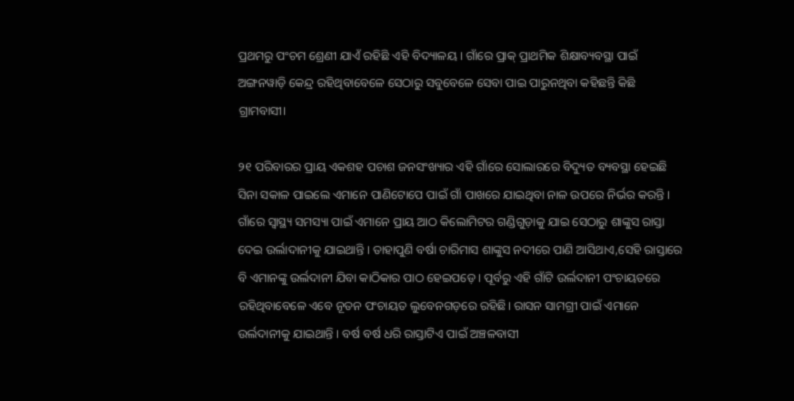ପ୍ରଥମରୁ ପଂଚମ ଶ୍ରେଣୀ ଯାଏଁ ରହିଛି ଏହି ବିଦ୍ୟାଳୟ । ଗାଁରେ ପ୍ରାକ୍ ପ୍ରାଥମିକ ଶିକ୍ଷାବ୍ୟବସ୍ଥା ପାଇଁ ଅଙ୍ଗନୱାଡ଼ି କେନ୍ଦ୍ର ରହିଥିବାବେଳେ ସେଠାରୁ ସବୁବେଳେ ସେବା ପାଇ ପାରୁନଥିବା କହିଛନ୍ତି କିଛି ଗ୍ରାମବାସୀ।

୨୧ ପରିବାରର ପ୍ରାୟ ଏକଶହ ପଚାଶ ଜନସଂଖ୍ୟାର ଏହି ଗାଁରେ ସୋଲାରରେ ବିଦ୍ୟୁତ ବ୍ୟବସ୍ଥା ହେଇଛି ସିନା ସକାଳ ପାଇଲେ ଏମାନେ ପାଣିଟୋପେ ପାଇଁ ଗାଁ ପାଖରେ ଯାଇଥିବା ନାଳ ଉପରେ ନିର୍ଭର କରନ୍ତି । ଗାଁରେ ସ୍ୱାସ୍ଥ୍ୟ ସମସ୍ୟା ପାଇଁ ଏମାନେ ପ୍ରାୟ ଆଠ କିଲୋମିଟର ଗଣ୍ଡିଗୁଡ଼ାକୁ ଯାଇ ସେଠାରୁ ଶାଙ୍କୁସ ରାସ୍ତା ଦେଇ ଉର୍ଲାଦାନୀକୁ ଯାଇଥାନ୍ତି । ତାହାପୁଣି ବର୍ଷା ଚାରିମାସ ଶାଙ୍କୁସ ନଦୀରେ ପାଣି ଆସିଥାଏ,ସେହି ରାସ୍ତାରେ ବି ଏମାନଙ୍କୁ ଉର୍ଲଦାନୀ ଯିବା କାଠିକାର ପାଠ ହେଇପଡ଼େ । ପୂର୍ବରୁ ଏହି ଗାଁଟି ଉର୍ଲଦାନୀ ପଂଚାୟତରେ ରହିଥିବାବେଳେ ଏବେ ନୂତନ ପଂଚାୟତ ଲୁବେନଗଡ଼ରେ ରହିଛି। ରାସନ ସାମଗ୍ରୀ ପାଇଁ ଏମାନେ ଉର୍ଲଦାନୀକୁ ଯାଇଥାନ୍ତି । ବର୍ଷ ବର୍ଷ ଧରି ରାସ୍ତାଟିଏ ପାଇଁ ଅଞ୍ଚଳବାସୀ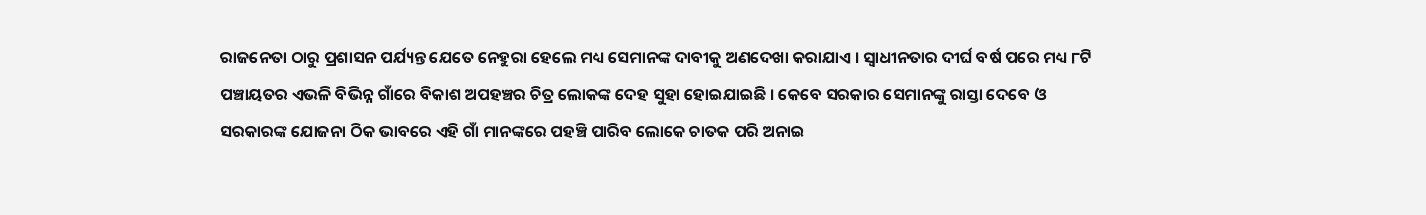ରାଜନେତା ଠାରୁ ପ୍ରଶାସନ ପର୍ଯ୍ୟନ୍ତ ଯେତେ ନେହୁରା ହେଲେ ମଧ୍ୟ ସେମାନଙ୍କ ଦାବୀକୁ ଅଣଦେଖା କରାଯାଏ । ସ୍ଵାଧୀନତାର ଦୀର୍ଘ ବର୍ଷ ପରେ ମଧ୍ୟ ୮ଟି ପଞ୍ଚାୟତର ଏଭଳି ବିଭିନ୍ନ ଗାଁରେ ବିକାଶ ଅପହଞ୍ଚର ଚିତ୍ର ଲୋକଙ୍କ ଦେହ ସୁହା ହୋଇଯାଇଛି । କେବେ ସରକାର ସେମାନଙ୍କୁ ରାସ୍ତା ଦେବେ ଓ ସରକାରଙ୍କ ଯୋଜନା ଠିକ ଭାବରେ ଏହି ଗାଁ ମାନଙ୍କରେ ପହଞ୍ଚି ପାରିବ ଲୋକେ ଚାତକ ପରି ଅନାଇ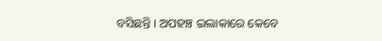ବସିଛନ୍ତି । ଅପହଞ୍ଚ ଇଲାକାରେ କେବେ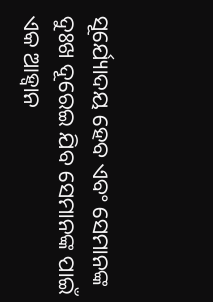ସୂର୍ଯ୍ୟୋଦୟ ହେବ ଏବଂ ସେମାନଙ୍କ ଦୁଃଖ ଦୂରେଇ ଯିବ ସେମାନଙ୍କ ପାଇଁ ଏକ ଆହ୍ୱାନ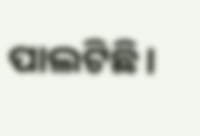ପାଲଟିଛି।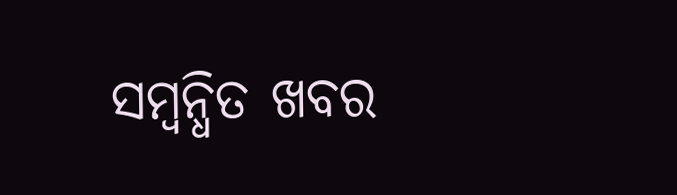ସମ୍ବନ୍ଧିତ ଖବର